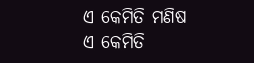ଏ କେମିତି ମଣିଷ
ଏ କେମିତି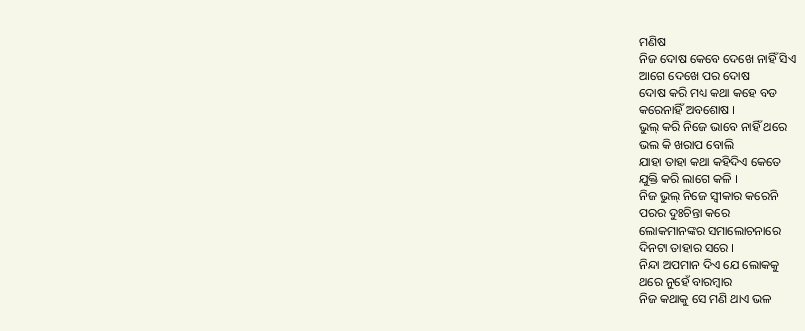ମଣିଷ
ନିଜ ଦୋଷ କେବେ ଦେଖେ ନାହିଁ ସିଏ
ଆଗେ ଦେଖେ ପର ଦୋଷ
ଦୋଷ କରି ମଧ୍ୟ କଥା କହେ ବଡ
କରେନାହିଁ ଅବଶୋଷ ।
ଭୁଲ୍ କରି ନିଜେ ଭାବେ ନାହିଁ ଥରେ
ଭଲ କି ଖରାପ ବୋଲି
ଯାହା ତାହା କଥା କହିଦିଏ କେତେ
ଯୁକ୍ତି କରି ଲାଗେ କଳି ।
ନିଜ ଭୁଲ୍ ନିଜେ ସ୍ଵୀକାର କରେନି
ପରର ଦୁଃଚିନ୍ତା କରେ
ଲୋକମାନଙ୍କର ସମାଲୋଚନାରେ
ଦିନଟା ତାହାର ସରେ ।
ନିନ୍ଦା ଅପମାନ ଦିଏ ଯେ ଲୋକକୁ
ଥରେ ନୁହେଁ ବାରମ୍ବାର
ନିଜ କଥାକୁ ସେ ମଣି ଥାଏ ଭଳ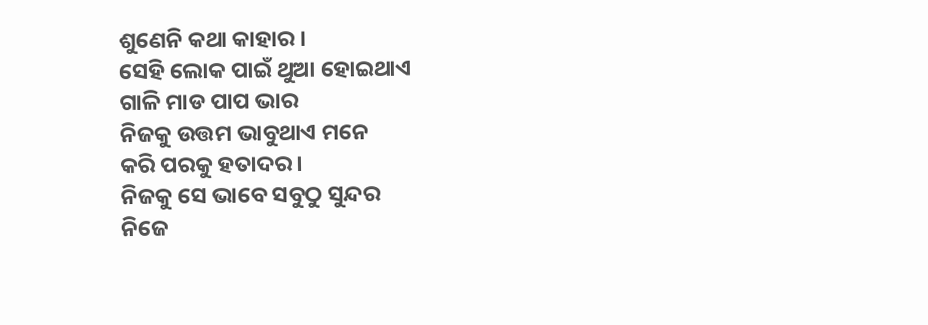ଶୁଣେନି କଥା କାହାର ।
ସେହି ଲୋକ ପାଇଁ ଥୁଆ ହୋଇଥାଏ
ଗାଳି ମାଡ ପାପ ଭାର
ନିଜକୁ ଉତ୍ତମ ଭାବୁଥାଏ ମନେ
କରି ପରକୁ ହତାଦର ।
ନିଜକୁ ସେ ଭାବେ ସବୁଠୁ ସୁନ୍ଦର
ନିଜେ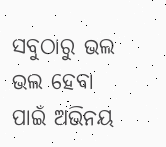ସବୁଠାରୁ ଭଲ
ଭଲ ହେବା ପାଇଁ ଅଭିନୟ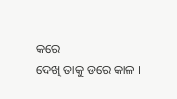କରେ
ଦେଖି ତାକୁ ଡରେ କାଳ ।